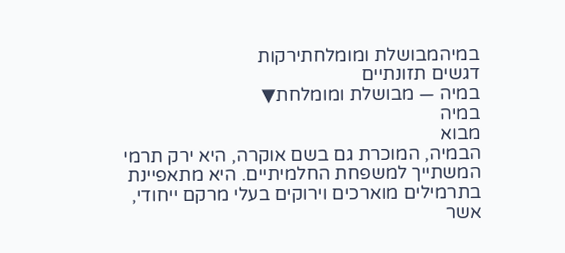במיהמבושלת ומומלחתירקות
דגשים תזונתיים
במיה — מבושלת ומומלחת▼
במיה
מבוא
הבמיה, המוכרת גם בשם אוקרה, היא ירק תרמי המשתייך למשפחת החלמיתיים. היא מתאפיינת בתרמילים מוארכים וירוקים בעלי מרקם ייחודי, אשר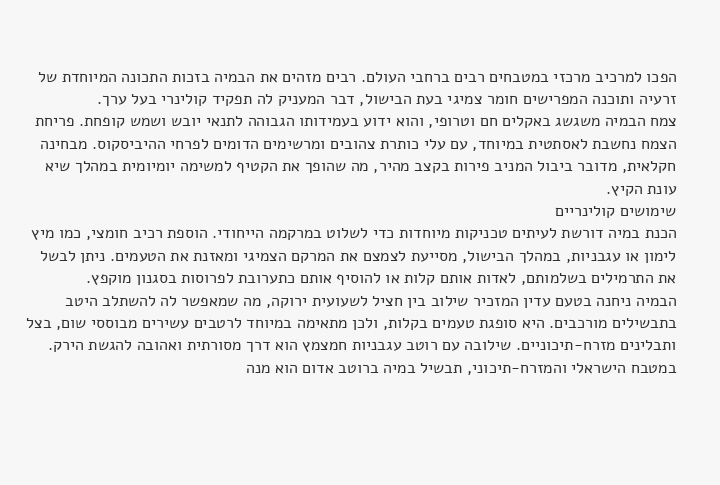הפכו למרכיב מרכזי במטבחים רבים ברחבי העולם. רבים מזהים את הבמיה בזכות התכונה המיוחדת של זרעיה ותוכנה המפרישים חומר צמיגי בעת הבישול, דבר המעניק לה תפקיד קולינרי בעל ערך.
צמח הבמיה משגשג באקלים חם וטרופי, והוא ידוע בעמידותו הגבוהה לתנאי יובש ושמש קופחת. פריחת הצמח נחשבת לאסתטית במיוחד, עם עלי כותרת צהובים ומרשימים הדומים לפרחי ההיביסקוס. מבחינה חקלאית, מדובר ביבול המניב פירות בקצב מהיר, מה שהופך את הקטיף למשימה יומיומית במהלך שיא עונת הקיץ.
שימושים קולינריים
הכנת במיה דורשת לעיתים טכניקות מיוחדות כדי לשלוט במרקמה הייחודי. הוספת רכיב חומצי, כמו מיץ לימון או עגבניות, במהלך הבישול, מסייעת לצמצם את המרקם הצמיגי ומאזנת את הטעמים. ניתן לבשל את התרמילים בשלמותם, לאדות אותם קלות או להוסיף אותם כתערובת לפרוסות בסגנון מוקפץ.
הבמיה ניחנה בטעם עדין המזכיר שילוב בין חציל לשעועית ירוקה, מה שמאפשר לה להשתלב היטב בתבשילים מורכבים. היא סופגת טעמים בקלות, ולכן מתאימה במיוחד לרטבים עשירים מבוססי שום, בצל ותבלינים מזרח-תיכוניים. שילובה עם רוטב עגבניות חמצמץ הוא דרך מסורתית ואהובה להגשת הירק.
במטבח הישראלי והמזרח-תיכוני, תבשיל במיה ברוטב אדום הוא מנה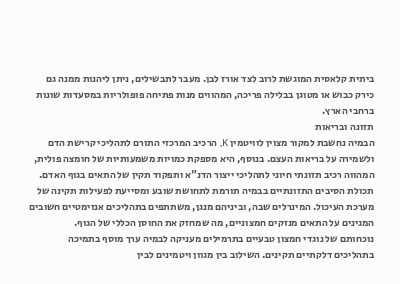ביתית קלאסית המוגשת לרוב לצד אורז לבן. מעבר לתבשילים, ניתן ליהנות ממנה גם כירק כבוש או מטוגן בבלילה פריכה, המהווים מנות פתיחה פופולריות במסעדות שונות ברחבי הארץ.
תזונה ובריאות
הבמיה נחשבת למקור מצוין לוויטמין K, הרכיב המרכזי התורם לתהליכי קרישת הדם ולשמירה על בריאות העצם. בנוסף, היא מספקת כמויות משמעותיות של חומצה פולית, המהווה רכיב תזונתי חיוני לתהליכי ייצור הדנ"א ותפקוד תקין של התאים בגוף האדם.
תכולת הסיבים התזונתיים בבמיה תורמת לתחושת שובע ומסייעת לפעילות תקינה של מערכת העיכול. המינרלים שבה, וביניהם מנגן, משתתפים בתהליכים אנזימטיים חשובים המגינים על התאים מנזקים חמצוניים, מה שמחזק את החוסן הכללי של הגוף.
נוכחותם של נוגדי חמצון טבעיים בתרמילים מעניקה לבמיה ערך מוסף בתמיכה בתהליכים דלקתיים תקינים. השילוב בין מגוון ויטמינים לבין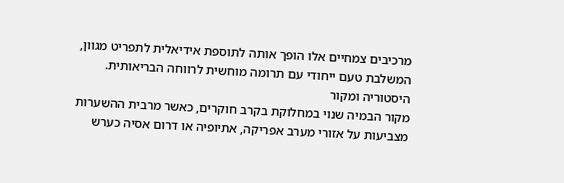מרכיבים צמחיים אלו הופך אותה לתוספת אידיאלית לתפריט מגוון, המשלבת טעם ייחודי עם תרומה מוחשית לרווחה הבריאותית.
היסטוריה ומקור
מקור הבמיה שנוי במחלוקת בקרב חוקרים, כאשר מרבית ההשערות מצביעות על אזורי מערב אפריקה, אתיופיה או דרום אסיה כערש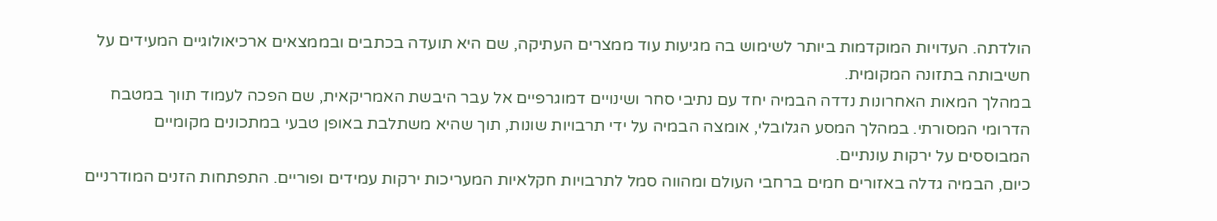הולדתה. העדויות המוקדמות ביותר לשימוש בה מגיעות עוד ממצרים העתיקה, שם היא תועדה בכתבים ובממצאים ארכיאולוגיים המעידים על חשיבותה בתזונה המקומית.
במהלך המאות האחרונות נדדה הבמיה יחד עם נתיבי סחר ושינויים דמוגרפיים אל עבר היבשת האמריקאית, שם הפכה לעמוד תווך במטבח הדרומי המסורתי. במהלך המסע הגלובלי, אומצה הבמיה על ידי תרבויות שונות, תוך שהיא משתלבת באופן טבעי במתכונים מקומיים המבוססים על ירקות עונתיים.
כיום, הבמיה גדלה באזורים חמים ברחבי העולם ומהווה סמל לתרבויות חקלאיות המעריכות ירקות עמידים ופוריים. התפתחות הזנים המודרניים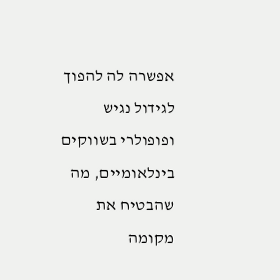אפשרה לה להפוך לגידול נגיש ופופולרי בשווקים בינלאומיים, מה שהבטיח את מקומה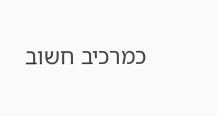כמרכיב חשוב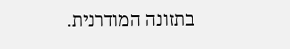בתזונה המודרנית.